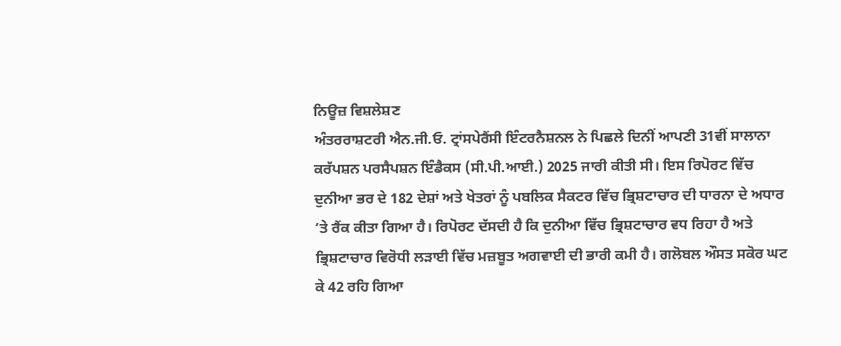ਨਿਊਜ਼ ਵਿਸ਼ਲੇਸ਼ਣ
ਅੰਤਰਰਾਸ਼ਟਰੀ ਐਨ.ਜੀ.ਓ. ਟ੍ਰਾਂਸਪੇਰੈਂਸੀ ਇੰਟਰਨੈਸ਼ਨਲ ਨੇ ਪਿਛਲੇ ਦਿਨੀਂ ਆਪਣੀ 31ਵੀਂ ਸਾਲਾਨਾ ਕਰੱਪਸ਼ਨ ਪਰਸੈਪਸ਼ਨ ਇੰਡੈਕਸ (ਸੀ.ਪੀ.ਆਈ.) 2025 ਜਾਰੀ ਕੀਤੀ ਸੀ। ਇਸ ਰਿਪੋਰਟ ਵਿੱਚ ਦੁਨੀਆ ਭਰ ਦੇ 182 ਦੇਸ਼ਾਂ ਅਤੇ ਖੇਤਰਾਂ ਨੂੰ ਪਬਲਿਕ ਸੈਕਟਰ ਵਿੱਚ ਭ੍ਰਿਸ਼ਟਾਚਾਰ ਦੀ ਧਾਰਨਾ ਦੇ ਅਧਾਰ ’ਤੇ ਰੈਂਕ ਕੀਤਾ ਗਿਆ ਹੈ। ਰਿਪੋਰਟ ਦੱਸਦੀ ਹੈ ਕਿ ਦੁਨੀਆ ਵਿੱਚ ਭ੍ਰਿਸ਼ਟਾਚਾਰ ਵਧ ਰਿਹਾ ਹੈ ਅਤੇ ਭ੍ਰਿਸ਼ਟਾਚਾਰ ਵਿਰੋਧੀ ਲੜਾਈ ਵਿੱਚ ਮਜ਼ਬੂਤ ਅਗਵਾਈ ਦੀ ਭਾਰੀ ਕਮੀ ਹੈ। ਗਲੋਬਲ ਔਸਤ ਸਕੋਰ ਘਟ ਕੇ 42 ਰਹਿ ਗਿਆ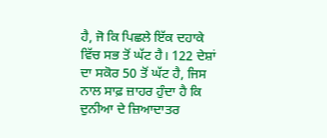ਹੈ, ਜੋ ਕਿ ਪਿਛਲੇ ਇੱਕ ਦਹਾਕੇ ਵਿੱਚ ਸਭ ਤੋਂ ਘੱਟ ਹੈ। 122 ਦੇਸ਼ਾਂ ਦਾ ਸਕੋਰ 50 ਤੋਂ ਘੱਟ ਹੈ, ਜਿਸ ਨਾਲ ਸਾਫ਼ ਜ਼ਾਹਰ ਹੁੰਦਾ ਹੈ ਕਿ ਦੁਨੀਆ ਦੇ ਜ਼ਿਆਦਾਤਰ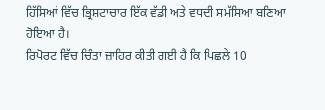ਹਿੱਸਿਆਂ ਵਿੱਚ ਭ੍ਰਿਸ਼ਟਾਚਾਰ ਇੱਕ ਵੱਡੀ ਅਤੇ ਵਧਦੀ ਸਮੱਸਿਆ ਬਣਿਆ ਹੋਇਆ ਹੈ।
ਰਿਪੋਰਟ ਵਿੱਚ ਚਿੰਤਾ ਜ਼ਾਹਿਰ ਕੀਤੀ ਗਈ ਹੈ ਕਿ ਪਿਛਲੇ 10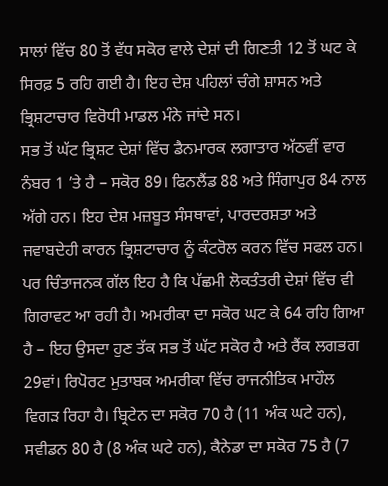ਸਾਲਾਂ ਵਿੱਚ 80 ਤੋਂ ਵੱਧ ਸਕੋਰ ਵਾਲੇ ਦੇਸ਼ਾਂ ਦੀ ਗਿਣਤੀ 12 ਤੋਂ ਘਟ ਕੇ ਸਿਰਫ਼ 5 ਰਹਿ ਗਈ ਹੈ। ਇਹ ਦੇਸ਼ ਪਹਿਲਾਂ ਚੰਗੇ ਸ਼ਾਸਨ ਅਤੇ ਭ੍ਰਿਸ਼ਟਾਚਾਰ ਵਿਰੋਧੀ ਮਾਡਲ ਮੰਨੇ ਜਾਂਦੇ ਸਨ।
ਸਭ ਤੋਂ ਘੱਟ ਭ੍ਰਿਸ਼ਟ ਦੇਸ਼ਾਂ ਵਿੱਚ ਡੈਨਮਾਰਕ ਲਗਾਤਾਰ ਅੱਠਵੀਂ ਵਾਰ ਨੰਬਰ 1 ’ਤੇ ਹੈ – ਸਕੋਰ 89। ਫਿਨਲੈਂਡ 88 ਅਤੇ ਸਿੰਗਾਪੁਰ 84 ਨਾਲ ਅੱਗੇ ਹਨ। ਇਹ ਦੇਸ਼ ਮਜ਼ਬੂਤ ਸੰਸਥਾਵਾਂ, ਪਾਰਦਰਸ਼ਤਾ ਅਤੇ ਜਵਾਬਦੇਹੀ ਕਾਰਨ ਭ੍ਰਿਸ਼ਟਾਚਾਰ ਨੂੰ ਕੰਟਰੋਲ ਕਰਨ ਵਿੱਚ ਸਫਲ ਹਨ।
ਪਰ ਚਿੰਤਾਜਨਕ ਗੱਲ ਇਹ ਹੈ ਕਿ ਪੱਛਮੀ ਲੋਕਤੰਤਰੀ ਦੇਸ਼ਾਂ ਵਿੱਚ ਵੀ ਗਿਰਾਵਟ ਆ ਰਹੀ ਹੈ। ਅਮਰੀਕਾ ਦਾ ਸਕੋਰ ਘਟ ਕੇ 64 ਰਹਿ ਗਿਆ ਹੈ – ਇਹ ਉਸਦਾ ਹੁਣ ਤੱਕ ਸਭ ਤੋਂ ਘੱਟ ਸਕੋਰ ਹੈ ਅਤੇ ਰੈਂਕ ਲਗਭਗ 29ਵਾਂ। ਰਿਪੋਰਟ ਮੁਤਾਬਕ ਅਮਰੀਕਾ ਵਿੱਚ ਰਾਜਨੀਤਿਕ ਮਾਹੌਲ ਵਿਗੜ ਰਿਹਾ ਹੈ। ਬ੍ਰਿਟੇਨ ਦਾ ਸਕੋਰ 70 ਹੈ (11 ਅੰਕ ਘਟੇ ਹਨ), ਸਵੀਡਨ 80 ਹੈ (8 ਅੰਕ ਘਟੇ ਹਨ), ਕੈਨੇਡਾ ਦਾ ਸਕੋਰ 75 ਹੈ (7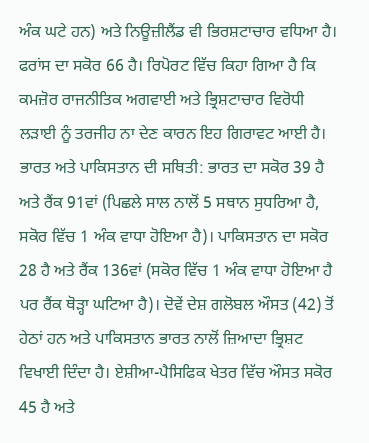ਅੰਕ ਘਟੇ ਹਨ) ਅਤੇ ਨਿਊਜ਼ੀਲੈਂਡ ਵੀ ਭਿਰਸ਼ਟਾਚਾਰ ਵਧਿਆ ਹੈ। ਫਰਾਂਸ ਦਾ ਸਕੋਰ 66 ਹੈ। ਰਿਪੋਰਟ ਵਿੱਚ ਕਿਹਾ ਗਿਆ ਹੈ ਕਿ ਕਮਜ਼ੋਰ ਰਾਜਨੀਤਿਕ ਅਗਵਾਈ ਅਤੇ ਭ੍ਰਿਸ਼ਟਾਚਾਰ ਵਿਰੋਧੀ ਲੜਾਈ ਨੂੰ ਤਰਜੀਹ ਨਾ ਦੇਣ ਕਾਰਨ ਇਹ ਗਿਰਾਵਟ ਆਈ ਹੈ।
ਭਾਰਤ ਅਤੇ ਪਾਕਿਸਤਾਨ ਦੀ ਸਥਿਤੀ: ਭਾਰਤ ਦਾ ਸਕੋਰ 39 ਹੈ ਅਤੇ ਰੈਂਕ 91ਵਾਂ (ਪਿਛਲੇ ਸਾਲ ਨਾਲੋਂ 5 ਸਥਾਨ ਸੁਧਰਿਆ ਹੈ, ਸਕੋਰ ਵਿੱਚ 1 ਅੰਕ ਵਾਧਾ ਹੋਇਆ ਹੈ)। ਪਾਕਿਸਤਾਨ ਦਾ ਸਕੋਰ 28 ਹੈ ਅਤੇ ਰੈਂਕ 136ਵਾਂ (ਸਕੋਰ ਵਿੱਚ 1 ਅੰਕ ਵਾਧਾ ਹੋਇਆ ਹੈ ਪਰ ਰੈਂਕ ਥੋੜ੍ਹਾ ਘਟਿਆ ਹੈ)। ਦੋਵੇਂ ਦੇਸ਼ ਗਲੋਬਲ ਔਸਤ (42) ਤੋਂ ਹੇਠਾਂ ਹਨ ਅਤੇ ਪਾਕਿਸਤਾਨ ਭਾਰਤ ਨਾਲੋਂ ਜ਼ਿਆਦਾ ਭ੍ਰਿਸ਼ਟ ਵਿਖਾਈ ਦਿੰਦਾ ਹੈ। ਏਸ਼ੀਆ-ਪੈਸਿਫਿਕ ਖੇਤਰ ਵਿੱਚ ਔਸਤ ਸਕੋਰ 45 ਹੈ ਅਤੇ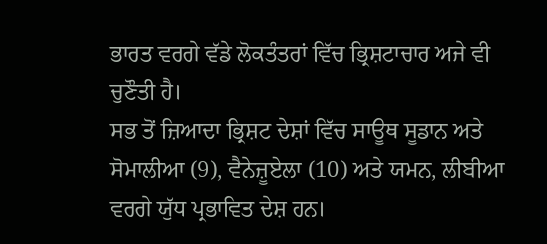ਭਾਰਤ ਵਰਗੇ ਵੱਡੇ ਲੋਕਤੰਤਰਾਂ ਵਿੱਚ ਭ੍ਰਿਸ਼ਟਾਚਾਰ ਅਜੇ ਵੀ ਚੁਣੌਤੀ ਹੈ।
ਸਭ ਤੋਂ ਜ਼ਿਆਦਾ ਭ੍ਰਿਸ਼ਟ ਦੇਸ਼ਾਂ ਵਿੱਚ ਸਾਊਥ ਸੂਡਾਨ ਅਤੇ ਸੋਮਾਲੀਆ (9), ਵੈਨੇਜ਼ੂਏਲਾ (10) ਅਤੇ ਯਮਨ, ਲੀਬੀਆ ਵਰਗੇ ਯੁੱਧ ਪ੍ਰਭਾਵਿਤ ਦੇਸ਼ ਹਨ।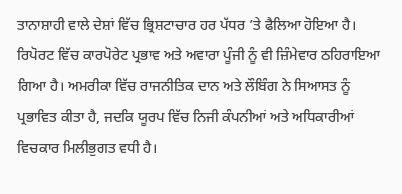ਤਾਨਾਸ਼ਾਹੀ ਵਾਲੇ ਦੇਸ਼ਾਂ ਵਿੱਚ ਭ੍ਰਿਸ਼ਟਾਚਾਰ ਹਰ ਪੱਧਰ ’ਤੇ ਫੈਲਿਆ ਹੋਇਆ ਹੈ।
ਰਿਪੋਰਟ ਵਿੱਚ ਕਾਰਪੋਰੇਟ ਪ੍ਰਭਾਵ ਅਤੇ ਅਵਾਰਾ ਪੂੰਜੀ ਨੂੰ ਵੀ ਜ਼ਿੰਮੇਵਾਰ ਠਹਿਰਾਇਆ ਗਿਆ ਹੈ। ਅਮਰੀਕਾ ਵਿੱਚ ਰਾਜਨੀਤਿਕ ਦਾਨ ਅਤੇ ਲੌਬਿੰਗ ਨੇ ਸਿਆਸਤ ਨੂੰ ਪ੍ਰਭਾਵਿਤ ਕੀਤਾ ਹੈ, ਜਦਕਿ ਯੂਰਪ ਵਿੱਚ ਨਿਜੀ ਕੰਪਨੀਆਂ ਅਤੇ ਅਧਿਕਾਰੀਆਂ ਵਿਚਕਾਰ ਮਿਲੀਭੁਗਤ ਵਧੀ ਹੈ।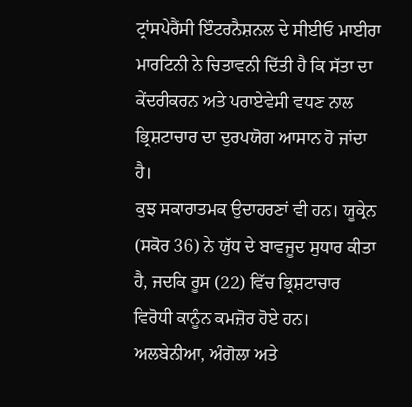ਟ੍ਰਾਂਸਪੇਰੈਂਸੀ ਇੰਟਰਨੈਸ਼ਨਲ ਦੇ ਸੀਈਓ ਮਾਈਰਾ ਮਾਰਟਿਨੀ ਨੇ ਚਿਤਾਵਨੀ ਦਿੱਤੀ ਹੈ ਕਿ ਸੱਤਾ ਦਾ ਕੇਂਦਰੀਕਰਨ ਅਤੇ ਪਰਾਏਵੇਸੀ ਵਧਣ ਨਾਲ ਭ੍ਰਿਸ਼ਟਾਚਾਰ ਦਾ ਦੁਰਪਯੋਗ ਆਸਾਨ ਹੋ ਜਾਂਦਾ ਹੈ।
ਕੁਝ ਸਕਾਰਾਤਮਕ ਉਦਾਹਰਣਾਂ ਵੀ ਹਨ। ਯੂਕ੍ਰੇਨ (ਸਕੋਰ 36) ਨੇ ਯੁੱਧ ਦੇ ਬਾਵਜੂਦ ਸੁਧਾਰ ਕੀਤਾ ਹੈ, ਜਦਕਿ ਰੂਸ (22) ਵਿੱਚ ਭ੍ਰਿਸ਼ਟਾਚਾਰ ਵਿਰੋਧੀ ਕਾਨੂੰਨ ਕਮਜ਼ੋਰ ਹੋਏ ਹਨ। ਅਲਬੇਨੀਆ, ਅੰਗੋਲਾ ਅਤੇ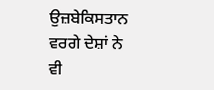ਉਜ਼ਬੇਕਿਸਤਾਨ ਵਰਗੇ ਦੇਸ਼ਾਂ ਨੇ ਵੀ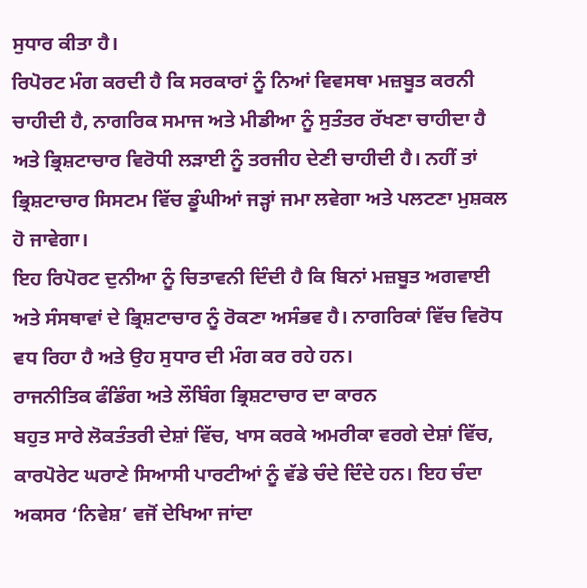ਸੁਧਾਰ ਕੀਤਾ ਹੈ।
ਰਿਪੋਰਟ ਮੰਗ ਕਰਦੀ ਹੈ ਕਿ ਸਰਕਾਰਾਂ ਨੂੰ ਨਿਆਂ ਵਿਵਸਥਾ ਮਜ਼ਬੂਤ ਕਰਨੀ ਚਾਹੀਦੀ ਹੈ, ਨਾਗਰਿਕ ਸਮਾਜ ਅਤੇ ਮੀਡੀਆ ਨੂੰ ਸੁਤੰਤਰ ਰੱਖਣਾ ਚਾਹੀਦਾ ਹੈ ਅਤੇ ਭ੍ਰਿਸ਼ਟਾਚਾਰ ਵਿਰੋਧੀ ਲੜਾਈ ਨੂੰ ਤਰਜੀਹ ਦੇਣੀ ਚਾਹੀਦੀ ਹੈ। ਨਹੀਂ ਤਾਂ ਭ੍ਰਿਸ਼ਟਾਚਾਰ ਸਿਸਟਮ ਵਿੱਚ ਡੂੰਘੀਆਂ ਜੜ੍ਹਾਂ ਜਮਾ ਲਵੇਗਾ ਅਤੇ ਪਲਟਣਾ ਮੁਸ਼ਕਲ ਹੋ ਜਾਵੇਗਾ।
ਇਹ ਰਿਪੋਰਟ ਦੁਨੀਆ ਨੂੰ ਚਿਤਾਵਨੀ ਦਿੰਦੀ ਹੈ ਕਿ ਬਿਨਾਂ ਮਜ਼ਬੂਤ ਅਗਵਾਈ ਅਤੇ ਸੰਸਥਾਵਾਂ ਦੇ ਭ੍ਰਿਸ਼ਟਾਚਾਰ ਨੂੰ ਰੋਕਣਾ ਅਸੰਭਵ ਹੈ। ਨਾਗਰਿਕਾਂ ਵਿੱਚ ਵਿਰੋਧ ਵਧ ਰਿਹਾ ਹੈ ਅਤੇ ਉਹ ਸੁਧਾਰ ਦੀ ਮੰਗ ਕਰ ਰਹੇ ਹਨ।
ਰਾਜਨੀਤਿਕ ਫੰਡਿੰਗ ਅਤੇ ਲੌਬਿੰਗ ਭ੍ਰਿਸ਼ਟਾਚਾਰ ਦਾ ਕਾਰਨ
ਬਹੁਤ ਸਾਰੇ ਲੋਕਤੰਤਰੀ ਦੇਸ਼ਾਂ ਵਿੱਚ, ਖਾਸ ਕਰਕੇ ਅਮਰੀਕਾ ਵਰਗੇ ਦੇਸ਼ਾਂ ਵਿੱਚ, ਕਾਰਪੋਰੇਟ ਘਰਾਣੇ ਸਿਆਸੀ ਪਾਰਟੀਆਂ ਨੂੰ ਵੱਡੇ ਚੰਦੇ ਦਿੰਦੇ ਹਨ। ਇਹ ਚੰਦਾ ਅਕਸਰ ‘ਨਿਵੇਸ਼’ ਵਜੋਂ ਦੇਖਿਆ ਜਾਂਦਾ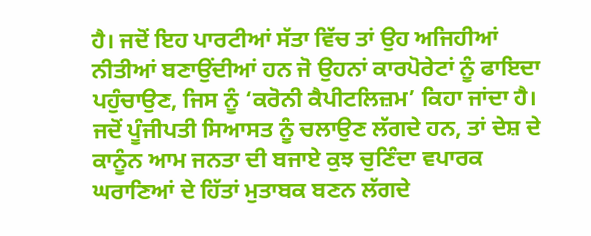ਹੈ। ਜਦੋਂ ਇਹ ਪਾਰਟੀਆਂ ਸੱਤਾ ਵਿੱਚ ਤਾਂ ਉਹ ਅਜਿਹੀਆਂ ਨੀਤੀਆਂ ਬਣਾਉਂਦੀਆਂ ਹਨ ਜੋ ਉਹਨਾਂ ਕਾਰਪੋਰੇਟਾਂ ਨੂੰ ਫਾਇਦਾ ਪਹੁੰਚਾਉਣ, ਜਿਸ ਨੂੰ ‘ਕਰੋਨੀ ਕੈਪੀਟਲਿਜ਼ਮ’ ਕਿਹਾ ਜਾਂਦਾ ਹੈ। ਜਦੋਂ ਪੂੰਜੀਪਤੀ ਸਿਆਸਤ ਨੂੰ ਚਲਾਉਣ ਲੱਗਦੇ ਹਨ, ਤਾਂ ਦੇਸ਼ ਦੇ ਕਾਨੂੰਨ ਆਮ ਜਨਤਾ ਦੀ ਬਜਾਏ ਕੁਝ ਚੁਣਿੰਦਾ ਵਪਾਰਕ ਘਰਾਣਿਆਂ ਦੇ ਹਿੱਤਾਂ ਮੁਤਾਬਕ ਬਣਨ ਲੱਗਦੇ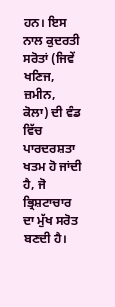ਹਨ। ਇਸ ਨਾਲ ਕੁਦਰਤੀ ਸਰੋਤਾਂ (ਜਿਵੇਂ ਖਣਿਜ, ਜ਼ਮੀਨ, ਕੋਲਾ) ਦੀ ਵੰਡ ਵਿੱਚ ਪਾਰਦਰਸ਼ਤਾ ਖਤਮ ਹੋ ਜਾਂਦੀ ਹੈ, ਜੋ ਭ੍ਰਿਸ਼ਟਾਚਾਰ ਦਾ ਮੁੱਖ ਸਰੋਤ ਬਣਦੀ ਹੈ।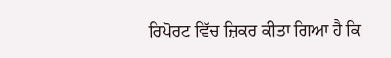ਰਿਪੋਰਟ ਵਿੱਚ ਜ਼ਿਕਰ ਕੀਤਾ ਗਿਆ ਹੈ ਕਿ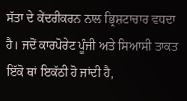ਸੱਤਾ ਦੇ ਕੇਂਦਰੀਕਰਨ ਨਾਲ ਭ੍ਰਿਸ਼ਟਾਚਾਰ ਵਧਦਾ ਹੈ। ਜਦੋਂ ਕਾਰਪੋਰੇਟ ਪੂੰਜੀ ਅਤੇ ਸਿਆਸੀ ਤਾਕਤ ਇੱਕੋ ਥਾਂ ਇਕੱਠੀ ਹੋ ਜਾਂਦੀ ਹੈ,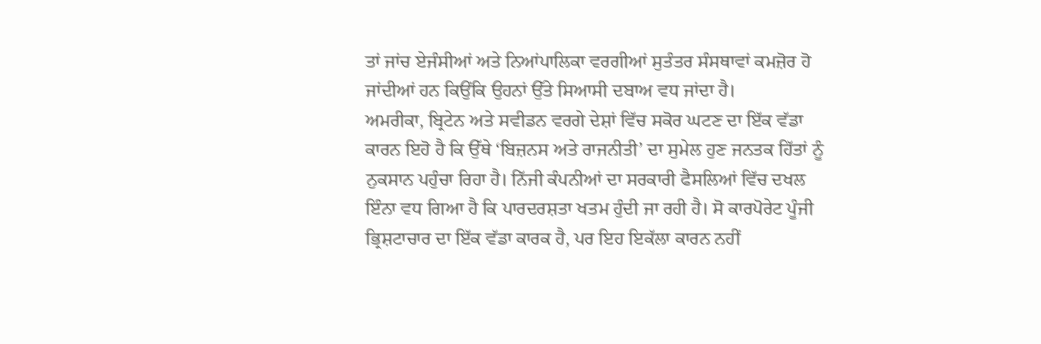ਤਾਂ ਜਾਂਚ ਏਜੰਸੀਆਂ ਅਤੇ ਨਿਆਂਪਾਲਿਕਾ ਵਰਗੀਆਂ ਸੁਤੰਤਰ ਸੰਸਥਾਵਾਂ ਕਮਜ਼ੋਰ ਹੋ ਜਾਂਦੀਆਂ ਹਨ ਕਿਉਂਕਿ ਉਹਨਾਂ ਉੱਤੇ ਸਿਆਸੀ ਦਬਾਅ ਵਧ ਜਾਂਦਾ ਹੈ।
ਅਮਰੀਕਾ, ਬ੍ਰਿਟੇਨ ਅਤੇ ਸਵੀਡਨ ਵਰਗੇ ਦੇਸ਼ਾਂ ਵਿੱਚ ਸਕੋਰ ਘਟਣ ਦਾ ਇੱਕ ਵੱਡਾ ਕਾਰਨ ਇਹੋ ਹੈ ਕਿ ਉੱਥੇ ‘ਬਿਜ਼ਨਸ ਅਤੇ ਰਾਜਨੀਤੀ’ ਦਾ ਸੁਮੇਲ ਹੁਣ ਜਨਤਕ ਹਿੱਤਾਂ ਨੂੰ ਨੁਕਸਾਨ ਪਹੁੰਚਾ ਰਿਹਾ ਹੈ। ਨਿੱਜੀ ਕੰਪਨੀਆਂ ਦਾ ਸਰਕਾਰੀ ਫੈਸਲਿਆਂ ਵਿੱਚ ਦਖਲ ਇੰਨਾ ਵਧ ਗਿਆ ਹੈ ਕਿ ਪਾਰਦਰਸ਼ਤਾ ਖਤਮ ਹੁੰਦੀ ਜਾ ਰਹੀ ਹੈ। ਸੋ ਕਾਰਪੋਰੇਟ ਪੂੰਜੀ ਭ੍ਰਿਸ਼ਟਾਚਾਰ ਦਾ ਇੱਕ ਵੱਡਾ ਕਾਰਕ ਹੈ, ਪਰ ਇਹ ਇਕੱਲਾ ਕਾਰਨ ਨਹੀਂ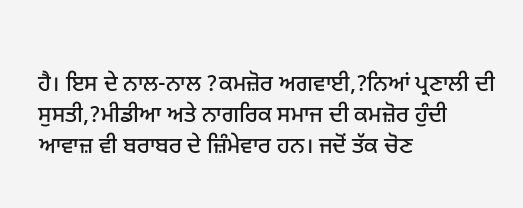ਹੈ। ਇਸ ਦੇ ਨਾਲ-ਨਾਲ ?ਕਮਜ਼ੋਰ ਅਗਵਾਈ,?ਨਿਆਂ ਪ੍ਰਣਾਲੀ ਦੀ ਸੁਸਤੀ,?ਮੀਡੀਆ ਅਤੇ ਨਾਗਰਿਕ ਸਮਾਜ ਦੀ ਕਮਜ਼ੋਰ ਹੁੰਦੀ ਆਵਾਜ਼ ਵੀ ਬਰਾਬਰ ਦੇ ਜ਼ਿੰਮੇਵਾਰ ਹਨ। ਜਦੋਂ ਤੱਕ ਚੋਣ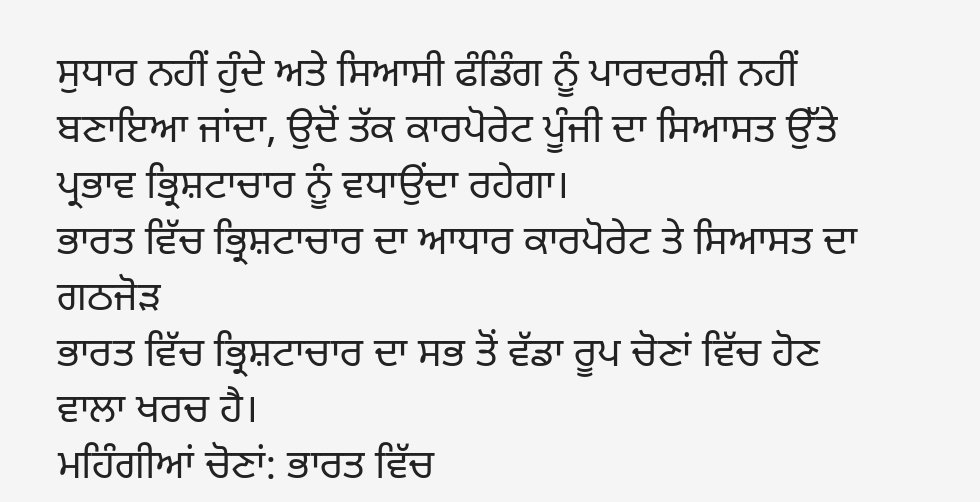ਸੁਧਾਰ ਨਹੀਂ ਹੁੰਦੇ ਅਤੇ ਸਿਆਸੀ ਫੰਡਿੰਗ ਨੂੰ ਪਾਰਦਰਸ਼ੀ ਨਹੀਂ ਬਣਾਇਆ ਜਾਂਦਾ, ਉਦੋਂ ਤੱਕ ਕਾਰਪੋਰੇਟ ਪੂੰਜੀ ਦਾ ਸਿਆਸਤ ਉੱਤੇ ਪ੍ਰਭਾਵ ਭ੍ਰਿਸ਼ਟਾਚਾਰ ਨੂੰ ਵਧਾਉਂਦਾ ਰਹੇਗਾ।
ਭਾਰਤ ਵਿੱਚ ਭ੍ਰਿਸ਼ਟਾਚਾਰ ਦਾ ਆਧਾਰ ਕਾਰਪੋਰੇਟ ਤੇ ਸਿਆਸਤ ਦਾ ਗਠਜੋੜ
ਭਾਰਤ ਵਿੱਚ ਭ੍ਰਿਸ਼ਟਾਚਾਰ ਦਾ ਸਭ ਤੋਂ ਵੱਡਾ ਰੂਪ ਚੋਣਾਂ ਵਿੱਚ ਹੋਣ ਵਾਲਾ ਖਰਚ ਹੈ।
ਮਹਿੰਗੀਆਂ ਚੋਣਾਂ: ਭਾਰਤ ਵਿੱਚ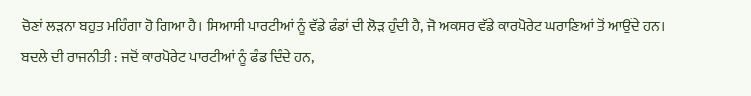ਚੋਣਾਂ ਲੜਨਾ ਬਹੁਤ ਮਹਿੰਗਾ ਹੋ ਗਿਆ ਹੈ। ਸਿਆਸੀ ਪਾਰਟੀਆਂ ਨੂੰ ਵੱਡੇ ਫੰਡਾਂ ਦੀ ਲੋੜ ਹੁੰਦੀ ਹੈ, ਜੋ ਅਕਸਰ ਵੱਡੇ ਕਾਰਪੋਰੇਟ ਘਰਾਣਿਆਂ ਤੋਂ ਆਉਂਦੇ ਹਨ।
ਬਦਲੇ ਦੀ ਰਾਜਨੀਤੀ : ਜਦੋਂ ਕਾਰਪੋਰੇਟ ਪਾਰਟੀਆਂ ਨੂੰ ਫੰਡ ਦਿੰਦੇ ਹਨ,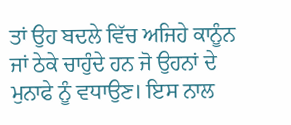ਤਾਂ ਉਹ ਬਦਲੇ ਵਿੱਚ ਅਜਿਹੇ ਕਾਨੂੰਨ ਜਾਂ ਠੇਕੇ ਚਾਹੁੰਦੇ ਹਨ ਜੋ ਉਹਨਾਂ ਦੇ ਮੁਨਾਫੇ ਨੂੰ ਵਧਾਉਣ। ਇਸ ਨਾਲ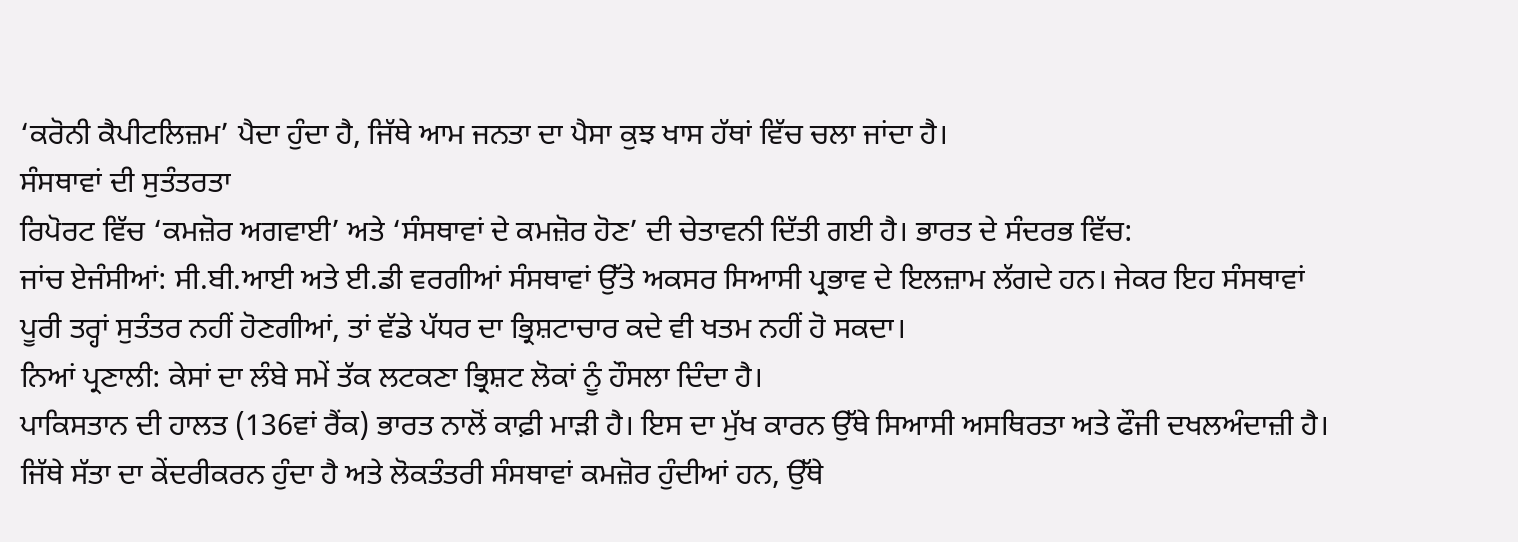‘ਕਰੋਨੀ ਕੈਪੀਟਲਿਜ਼ਮ’ ਪੈਦਾ ਹੁੰਦਾ ਹੈ, ਜਿੱਥੇ ਆਮ ਜਨਤਾ ਦਾ ਪੈਸਾ ਕੁਝ ਖਾਸ ਹੱਥਾਂ ਵਿੱਚ ਚਲਾ ਜਾਂਦਾ ਹੈ।
ਸੰਸਥਾਵਾਂ ਦੀ ਸੁਤੰਤਰਤਾ
ਰਿਪੋਰਟ ਵਿੱਚ ‘ਕਮਜ਼ੋਰ ਅਗਵਾਈ’ ਅਤੇ ‘ਸੰਸਥਾਵਾਂ ਦੇ ਕਮਜ਼ੋਰ ਹੋਣ’ ਦੀ ਚੇਤਾਵਨੀ ਦਿੱਤੀ ਗਈ ਹੈ। ਭਾਰਤ ਦੇ ਸੰਦਰਭ ਵਿੱਚ:
ਜਾਂਚ ਏਜੰਸੀਆਂ: ਸੀ.ਬੀ.ਆਈ ਅਤੇ ਈ.ਡੀ ਵਰਗੀਆਂ ਸੰਸਥਾਵਾਂ ਉੱਤੇ ਅਕਸਰ ਸਿਆਸੀ ਪ੍ਰਭਾਵ ਦੇ ਇਲਜ਼ਾਮ ਲੱਗਦੇ ਹਨ। ਜੇਕਰ ਇਹ ਸੰਸਥਾਵਾਂ ਪੂਰੀ ਤਰ੍ਹਾਂ ਸੁਤੰਤਰ ਨਹੀਂ ਹੋਣਗੀਆਂ, ਤਾਂ ਵੱਡੇ ਪੱਧਰ ਦਾ ਭ੍ਰਿਸ਼ਟਾਚਾਰ ਕਦੇ ਵੀ ਖਤਮ ਨਹੀਂ ਹੋ ਸਕਦਾ।
ਨਿਆਂ ਪ੍ਰਣਾਲੀ: ਕੇਸਾਂ ਦਾ ਲੰਬੇ ਸਮੇਂ ਤੱਕ ਲਟਕਣਾ ਭ੍ਰਿਸ਼ਟ ਲੋਕਾਂ ਨੂੰ ਹੌਸਲਾ ਦਿੰਦਾ ਹੈ।
ਪਾਕਿਸਤਾਨ ਦੀ ਹਾਲਤ (136ਵਾਂ ਰੈਂਕ) ਭਾਰਤ ਨਾਲੋਂ ਕਾਫ਼ੀ ਮਾੜੀ ਹੈ। ਇਸ ਦਾ ਮੁੱਖ ਕਾਰਨ ਉੱਥੇ ਸਿਆਸੀ ਅਸਥਿਰਤਾ ਅਤੇ ਫੌਜੀ ਦਖਲਅੰਦਾਜ਼ੀ ਹੈ। ਜਿੱਥੇ ਸੱਤਾ ਦਾ ਕੇਂਦਰੀਕਰਨ ਹੁੰਦਾ ਹੈ ਅਤੇ ਲੋਕਤੰਤਰੀ ਸੰਸਥਾਵਾਂ ਕਮਜ਼ੋਰ ਹੁੰਦੀਆਂ ਹਨ, ਉੱਥੇ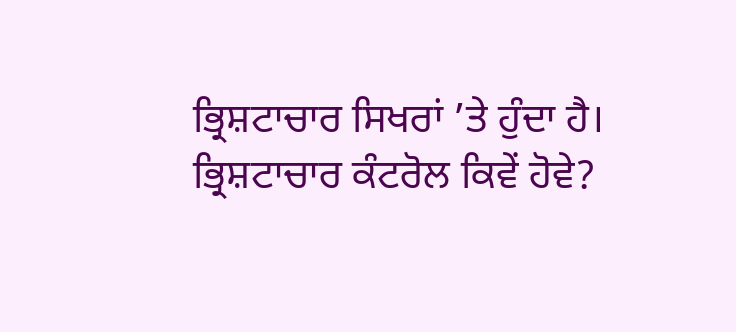ਭ੍ਰਿਸ਼ਟਾਚਾਰ ਸਿਖਰਾਂ ’ਤੇ ਹੁੰਦਾ ਹੈ।
ਭ੍ਰਿਸ਼ਟਾਚਾਰ ਕੰਟਰੋਲ ਕਿਵੇਂ ਹੋਵੇ?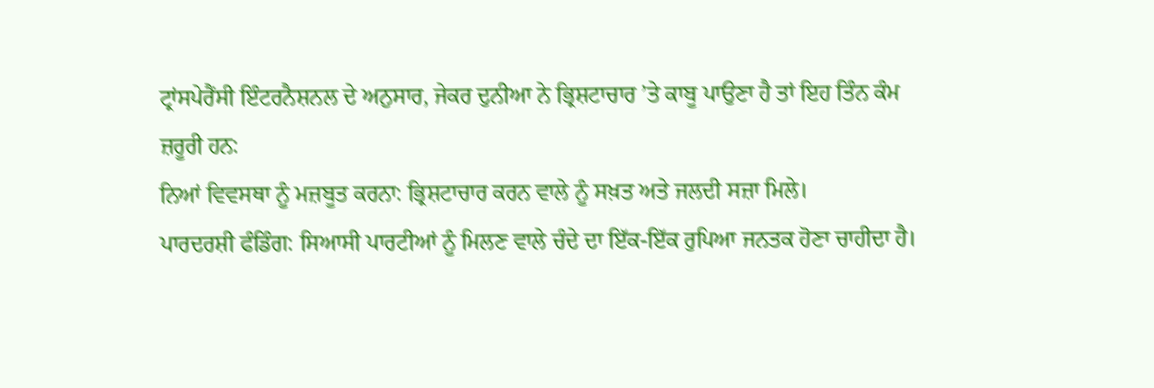ਟ੍ਰਾਂਸਪੇਰੈਂਸੀ ਇੰਟਰਨੈਸ਼ਨਲ ਦੇ ਅਨੁਸਾਰ, ਜੇਕਰ ਦੁਨੀਆ ਨੇ ਭ੍ਰਿਸ਼ਟਾਚਾਰ ’ਤੇ ਕਾਬੂ ਪਾਉਣਾ ਹੈ ਤਾਂ ਇਹ ਤਿੰਨ ਕੰਮ ਜ਼ਰੂਰੀ ਹਨ:
ਨਿਆਂ ਵਿਵਸਥਾ ਨੂੰ ਮਜ਼ਬੂਤ ਕਰਨਾ: ਭ੍ਰਿਸ਼ਟਾਚਾਰ ਕਰਨ ਵਾਲੇ ਨੂੰ ਸਖ਼ਤ ਅਤੇ ਜਲਦੀ ਸਜ਼ਾ ਮਿਲੇ।
ਪਾਰਦਰਸ਼ੀ ਫੰਡਿੰਗ: ਸਿਆਸੀ ਪਾਰਟੀਆਂ ਨੂੰ ਮਿਲਣ ਵਾਲੇ ਚੰਦੇ ਦਾ ਇੱਕ-ਇੱਕ ਰੁਪਿਆ ਜਨਤਕ ਹੋਣਾ ਚਾਹੀਦਾ ਹੈ।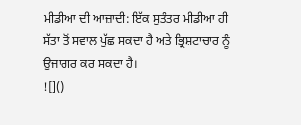ਮੀਡੀਆ ਦੀ ਆਜ਼ਾਦੀ: ਇੱਕ ਸੁਤੰਤਰ ਮੀਡੀਆ ਹੀ ਸੱਤਾ ਤੋਂ ਸਵਾਲ ਪੁੱਛ ਸਕਦਾ ਹੈ ਅਤੇ ਭ੍ਰਿਸ਼ਟਾਚਾਰ ਨੂੰ ਉਜਾਗਰ ਕਰ ਸਕਦਾ ਹੈ।
![]()